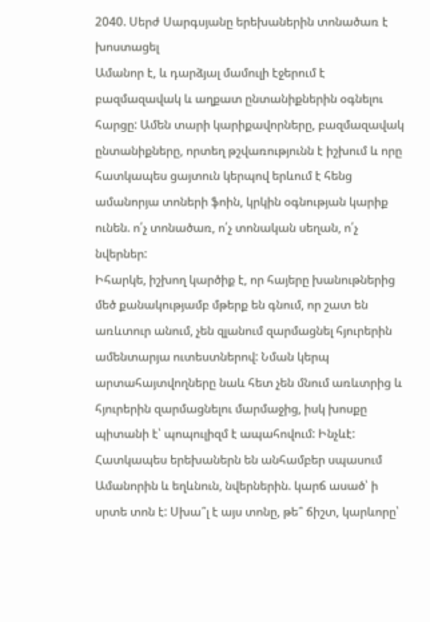2040. Սերժ Սարգսյանը երեխաներին տոնածառ է խոստացել
Ամանոր է, և դարձյալ մամուլի էջերում է բազմազավակ և աղքատ ընտանիքներին օգնելու հարցը: Ամեն տարի կարիքավորները, բազմազավակ ընտանիքները, որտեղ թշվառությունն է իշխում և որը հատկապես ցայտուն կերպով երևում է հենց ամանորյա տոների ֆոին, կրկին օգնության կարիք ունեն. ո՛չ տոնածառ, ո՛չ տոնական սեղան, ո՛չ նվերներ:
Իհարկե, իշխող կարծիք է, որ հայերը խանութներից մեծ քանակությամբ մթերք են գնում, որ շատ են առևտուր անում, չեն զլանում զարմացնել հյուրերին ամենտարյա ուտեստներով: Նման կերպ արտահայտվողները նաև հետ չեն մնում առևտրից և հյուրերին զարմացնելու մարմաջից, իսկ խոսքը պիտանի է՝ պոպուլիզմ է ապահովում: Ինչևէ:
Հատկապես երեխաներն են անհամբեր սպասում Ամանորին և եղևնուն, նվերներին. կարճ ասած՝ ի սրտե տոն է: Սխա՞լ է այս տոնը, թե՞ ճիշտ, կարևորը՝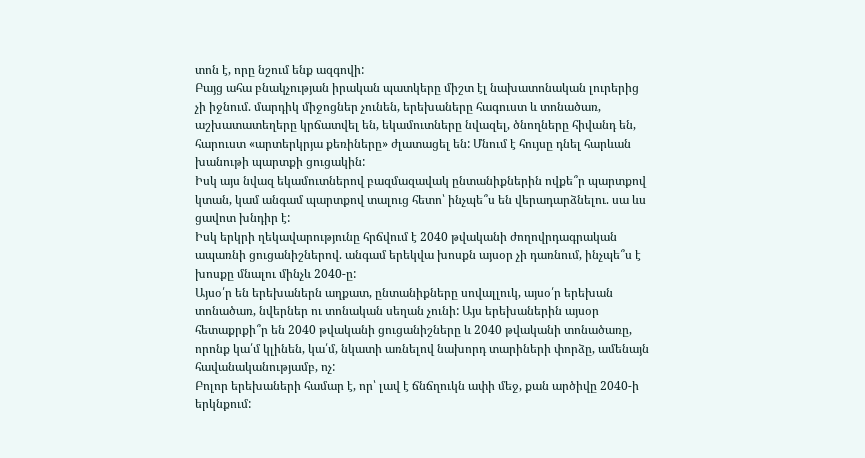տոն է, որը նշում ենք ազգովի:
Բայց ահա բնակչության իրական պատկերը միշտ էլ նախատոնական լուրերից չի իջնում. մարդիկ միջոցներ չունեն, երեխաները հագուստ և տոնածառ, աշխատատեղերը կրճատվել են, եկամուտները նվազել, ծնողները հիվանդ են, հարուստ «արտերկրյա քեռիները» ժլատացել են: Մնում է հույսը դնել հարևան խանութի պարտքի ցուցակին:
Իսկ այս նվազ եկամուտներով բազմազավակ ընտանիքներին ովքե՞ր պարտքով կտան, կամ անգամ պարտքով տալուց հետո՝ ինչպե՞ս են վերադարձնելու. սա ևս ցավոտ խնդիր է:
Իսկ երկրի ղեկավարությունը հրճվում է 2040 թվականի ժողովրդագրական ապառնի ցուցանիշներով. անգամ երեկվա խոսքն այսօր չի դառնում, ինչպե՞ս է խոսքը մնալու մինչև 2040-ը:
Այսօ՛ր են երեխաներն աղքատ, ընտանիքները սովալլուկ, այսօ՛ր երեխան տոնածառ, նվերներ ու տոնական սեղան չունի: Այս երեխաներին այսօր հետաքրքի՞ր են 2040 թվականի ցուցանիշները և 2040 թվականի տոնածառը, որոնք կա՛մ կլինեն, կա՛մ, նկատի առնելով նախորդ տարիների փորձը, ամենայն հավանականությամբ, ոչ:
Բոլոր երեխաների համար է, որ՝ լավ է ճնճղուկն ափի մեջ, քան արծիվը 2040-ի երկնքում: